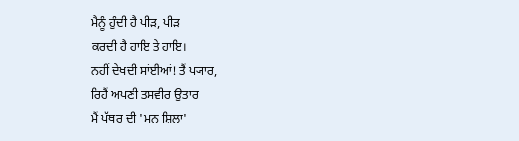ਮੈਨੂੰ ਹੁੰਦੀ ਹੈ ਪੀੜ, ਪੀੜ
ਕਰਦੀ ਹੈ ਹਾਇ ਤੇ ਹਾਇ।
ਨਹੀਂ ਦੇਖਦੀ ਸਾਂਈਆਂ! ਤੈਂ ਪ੍ਯਾਰ,
ਰਿਹੈਂ ਅਪਣੀ ਤਸਵੀਰ ਉਤਾਰ
ਮੈਂ ਪੱਥਰ ਦੀ 'ਮਨ ਸ਼ਿਲਾ'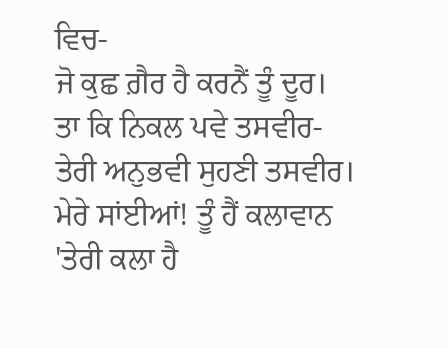ਵਿਚ-
ਜੋ ਕੁਛ ਗ਼ੈਰ ਹੈ ਕਰਨੈਂ ਤੂੰ ਦੂਰ।
ਤਾ ਕਿ ਨਿਕਲ ਪਵੇ ਤਸਵੀਰ-
ਤੇਰੀ ਅਨੁਭਵੀ ਸੁਹਣੀ ਤਸਵੀਰ।
ਮੇਰੇ ਸਾਂਈਆਂ! ਤੂੰ ਹੈਂ ਕਲਾਵਾਨ
'ਤੇਰੀ ਕਲਾ ਹੈ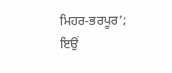ਮਿਹਰ-ਭਰਪੂਰ’;
ਇਉਂ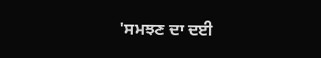'ਸਮਝਣ ਦਾ ਦਈ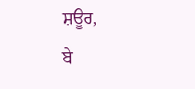ਸ਼ਊਰ,
ਬੇ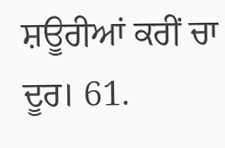ਸ਼ਊਰੀਆਂ ਕਰੀਂ ਚਾ ਦੂਰ। 61.